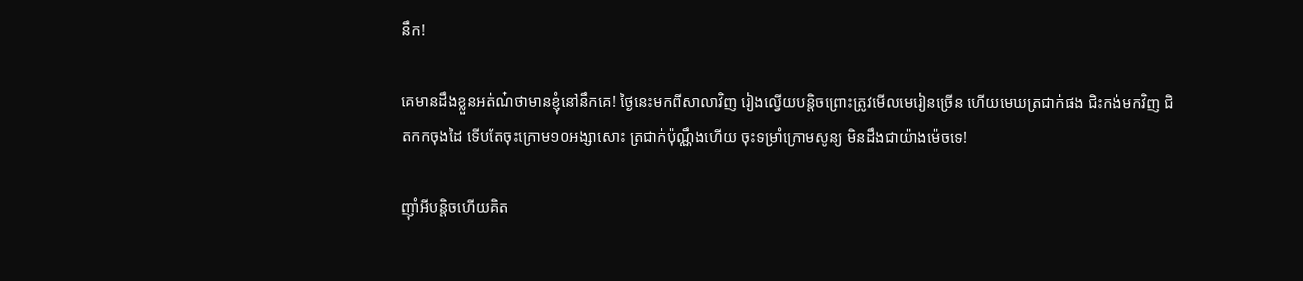នឹក!

គេមានដឹងខ្លួនអត់ណ៎ថាមានខ្ញុំនៅនឹកគេ! ថ្ងៃនេះមកពីសាលាវិញ រៀងល្វើយបន្តិចព្រោះត្រូវមើលមេរៀនច្រើន ហើយមេឃត្រជាក់ផង ជិះកង់មកវិញ ជិតកកចុងដៃ ទើបតែចុះក្រោម១០អង្សាសោះ ត្រជាក់ប៉ុណ្ណឹងហើយ ចុះទម្រាំក្រោមសូន្យ មិនដឹងជាយ៉ាងម៉េចទេ!

ញ៉ាំអីបន្តិចហើយគិត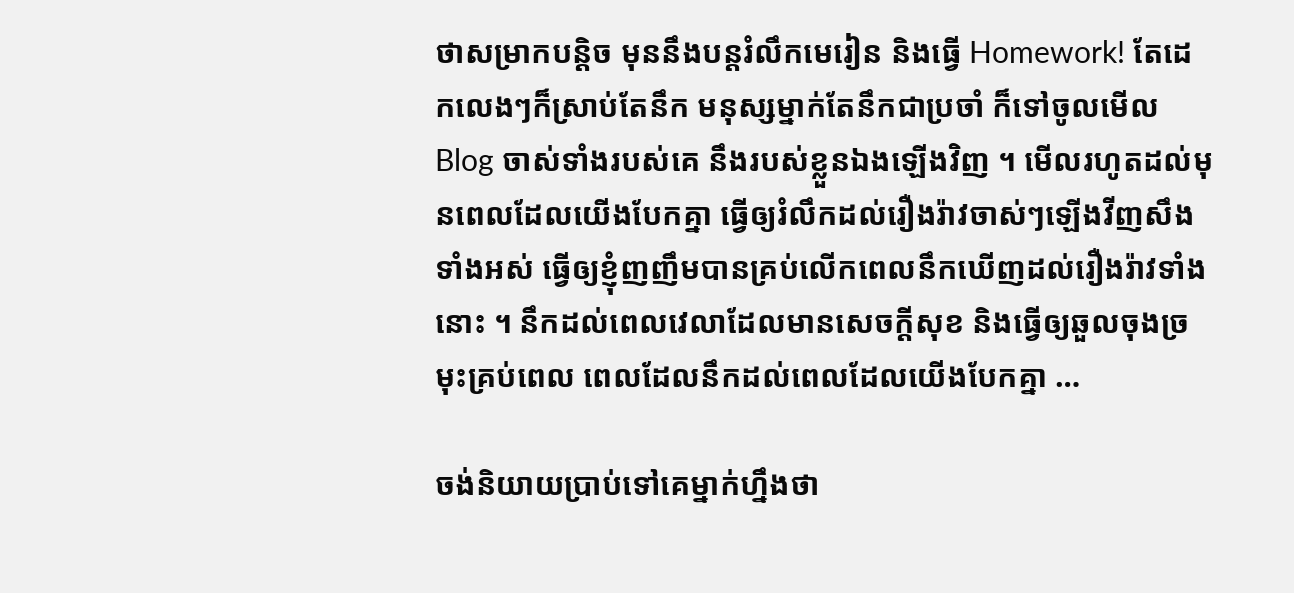ថាសម្រាកបន្តិច មុននឹងបន្តរំលឹកមេរៀន និងធ្វើ Homework! តែដេកលេងៗក៏ស្រាប់តែនឹក មនុស្សម្នាក់តែនឹកជាប្រចាំ ក៏ទៅចូលមើលBlog ចាស់ទាំងរបស់គេ នឹងរបស់ខ្លួនឯងឡើងវិញ ។ មើលរហូតដល់មុនពេលដែលយើងបែកគ្នា ធ្វើឲ្យរំលឹកដល់រឿងរ៉ាវចាស់ៗឡើងវីញសឹងទាំងអស់ ធ្វើឲ្យខ្ញុំញញឹមបានគ្រប់លើកពេលនឹកឃើញដល់រឿងរ៉ាវទាំងនោះ ។ នឹកដល់ពេលវេលាដែលមានសេចក្តីសុខ និងធ្វើឲ្យឆួលចុងច្រមុះគ្រប់ពេល ពេលដែលនឹកដល់ពេលដែលយើងបែកគ្នា …

ចង់និយាយប្រាប់ទៅគេម្នាក់ហ្នឹងថា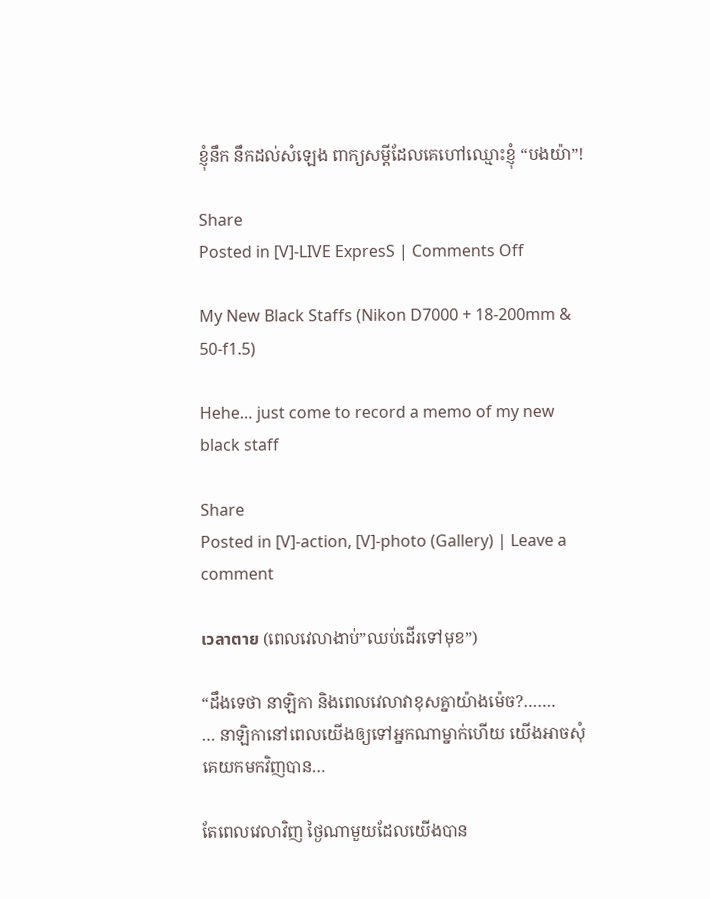ខ្ញុំនឹក នឹកដល់សំឡេង ពាក្យសម្តីដែលគេហៅឈ្មោះខ្ញុំ “បងយ៉ា”!

Share
Posted in [V]-LIVE ExpresS | Comments Off

My New Black Staffs (Nikon D7000 + 18-200mm & 50-f1.5)

Hehe… just come to record a memo of my new black staff

Share
Posted in [V]-action, [V]-photo (Gallery) | Leave a comment

เวลาตาย (ពេលវេលាងាប់”ឈប់ដើរទៅមុខ”)

“ដឹងទេថា នាឡិកា និងពេលវេលាវាខុសគ្នាយ៉ាងម៉េច?…….
… នាឡិកានៅពេលយើងឲ្យទៅអ្នកណាម្នាក់ហើយ យើងអាចសុំគេយកមកវិញបាន…

តែពេលវេលាវិញ ថ្ងៃណាមួយដែលយើងបាន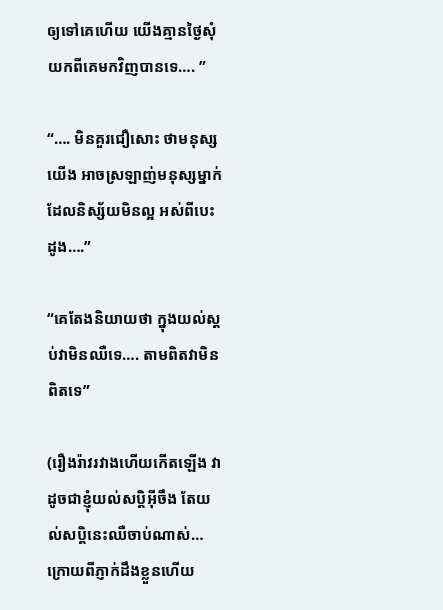ឲ្យទៅគេហើយ យើងគ្មានថ្ងៃសុំយកពីគេមកវិញបានទេ…. ”

“…. មិនគួរជឿសោះ ថាមនុស្សយើង អាចស្រឡាញ់មនុស្សម្នាក់ ដែលនិស្ស័យមិនល្អ អស់ពីបេះដូង….”

“គេតែងនិយាយថា ក្នុងយល់ស្ដប់វាមិនឈឺទេ…. តាមពិតវាមិនពិតទេ”

(រឿងរ៉ាវរវាងហើយកើតឡើង វាដូចជាខ្ញុំយល់សប្ដិអ៊ីចឹង តែយល់សប្តិនេះឈឺចាប់ណាស់… ក្រោយពីភ្ញាក់ដឹងខ្លួនហើយ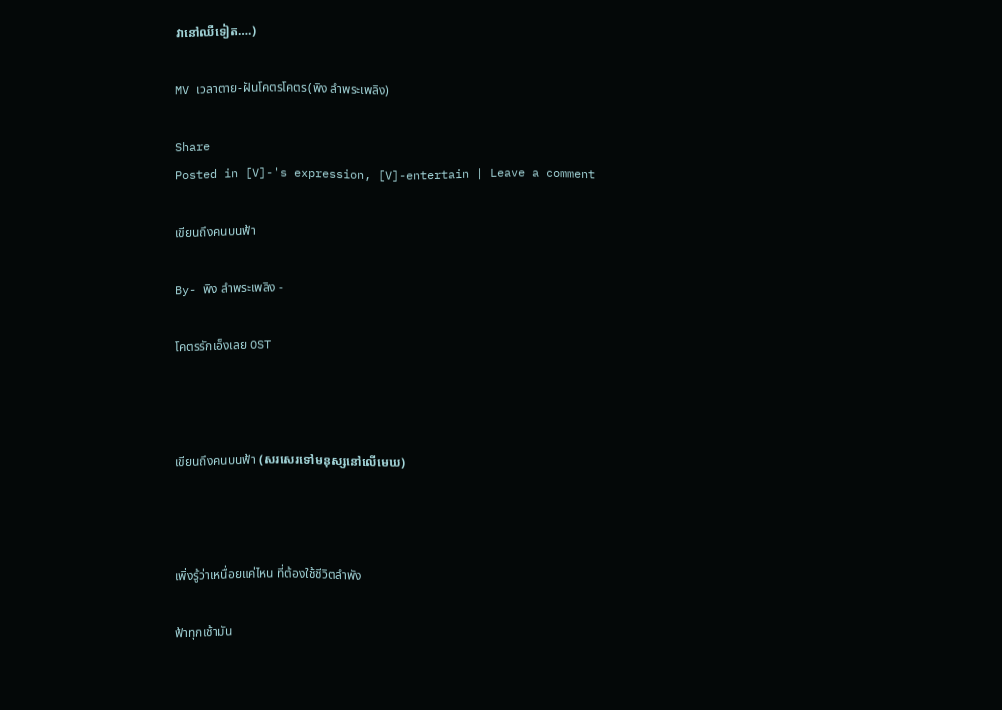វានៅឈឺទៀត….)

MV เวลาตาย-ฝันโคตรโคตร(พิง ลำพระเพลิง)

Share
Posted in [V]-'s expression, [V]-entertain | Leave a comment

เขียนถึงคนบนฟ้า

By- พิง ลำพระเพลิง -

โคตรรักเอ็งเลย OST



เขียนถึงคนบนฟ้า (សរសេរទៅមនុស្សនៅលើមេឃ)



เพิ่งรู้ว่าเหนื่อยแค่ไหน ที่ต้องใช้ชีวิตลำพัง

ฟ้าทุกเช้ามัน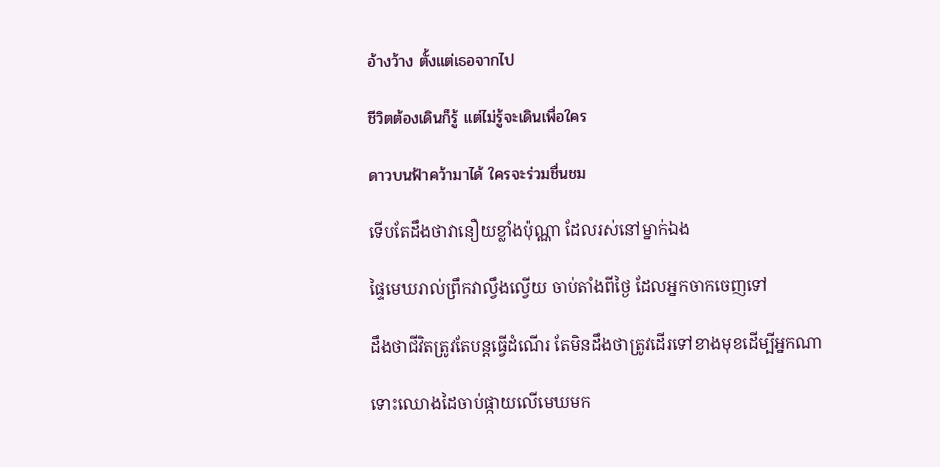อ้างว้าง ตั้งแต่เธอจากไป

ชีวิตต้องเดินก็รู้ แต่ไม่รู้จะเดินเพื่อใคร

ดาวบนฟ้าคว้ามาได้ ใครจะร่วมชื่นชม

ទើបតែដឹងថាវានឿយខ្លាំងប៉ុណ្ណា ដែលរស់នៅម្នាក់ឯង

ផ្ទៃមេឃរាល់ព្រឹកវាល្វឹងល្វើយ ចាប់តាំងពីថ្ងៃ ដែលអ្នកចាកចេញទៅ

ដឹងថាជីវិតត្រូវតែបន្តធ្វើដំណើរ តែមិនដឹងថាត្រូវដើរទៅខាងមុខដើម្បីអ្នកណា

ទោះឈោងដៃចាប់ផ្កាយលើមេឃមក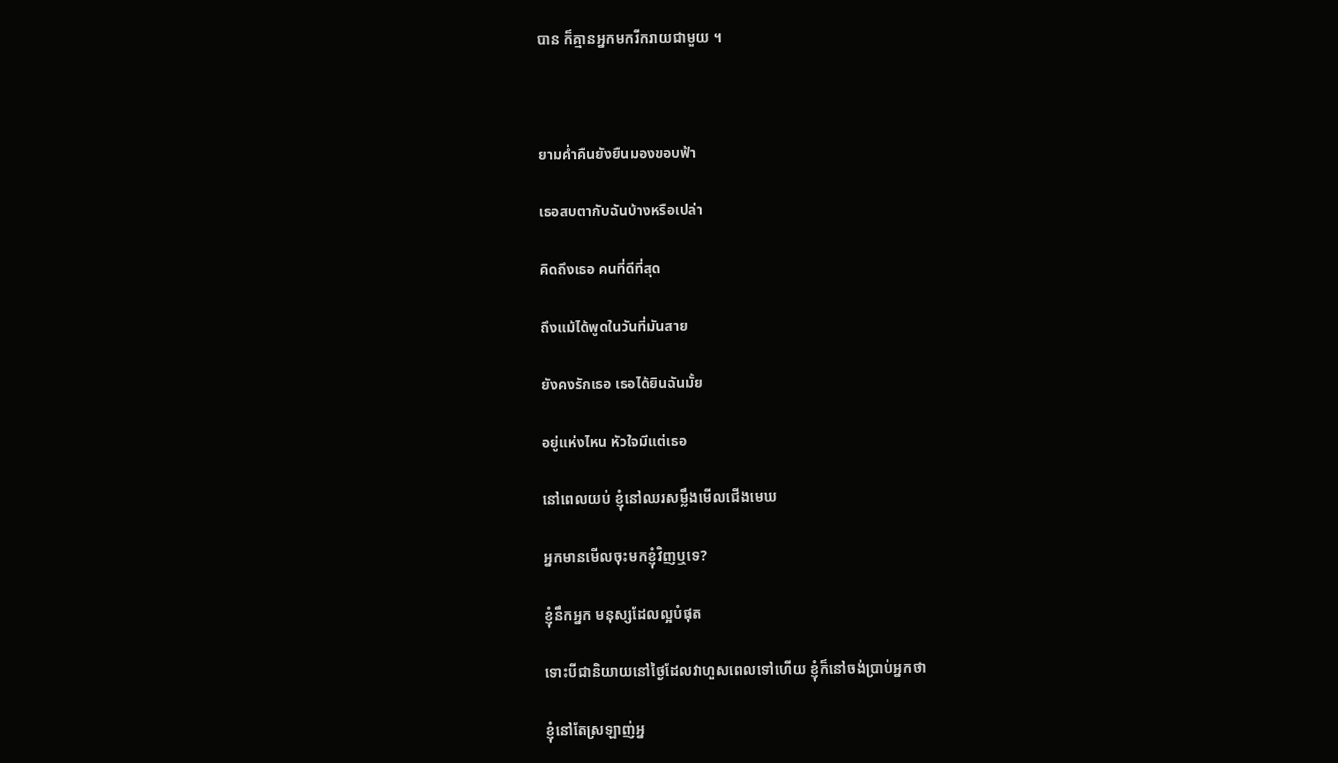បាន ក៏គ្មានអ្នកមករីករាយជាមួយ ។



ยามค่ำคืนยังยืนมองขอบฟ้า

เธอสบตากับฉันบ้างหรือเปล่า

คิดถึงเธอ คนที่ดีที่สุด

ถึงแม้ได้พูดในวันที่มันสาย

ยังคงรักเธอ เธอได้ยินฉันมั้ย

อยู่แห่งไหน หัวใจมีแต่เธอ

នៅពេលយប់ ខ្ញុំនៅឈរសម្លឹងមើលជើងមេឃ

អ្នកមានមើលចុះមកខ្ញុំវិញឬទេ?

ខ្ញុំនឹកអ្នក មនុស្សដែលល្អបំផុត

ទោះបីជានិយាយនៅថ្ងៃដែលវាហួសពេលទៅហើយ ខ្ញុំក៏នៅចង់ប្រាប់អ្នកថា

ខ្ញុំនៅតែស្រឡាញ់អ្ន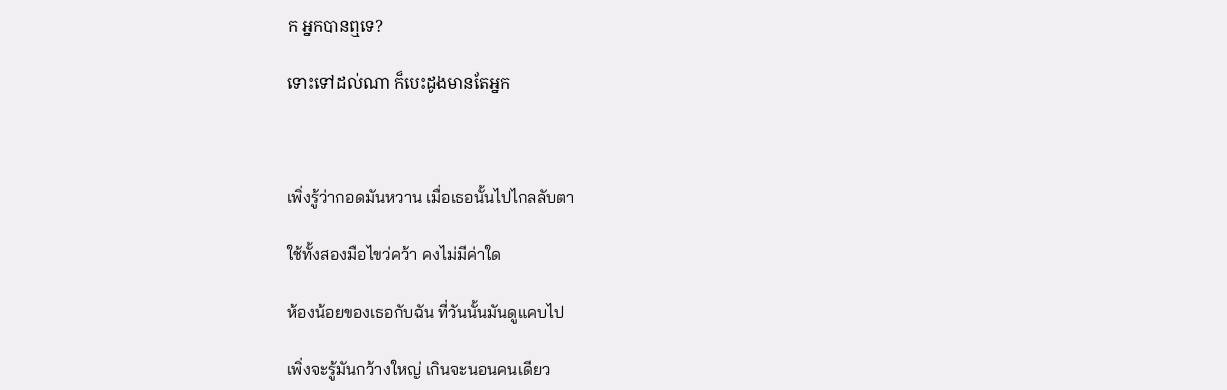ក អ្នកបានឮទេ?

ទោះទៅដល់ណា ក៏បេះដូងមានតែអ្នក



เพิ่งรู้ว่ากอดมันหวาน เมื่อเธอนั้นไปไกลลับตา

ใช้ทั้งสองมือไขว่คว้า คงไม่มีค่าใด

ห้องน้อยของเธอกับฉัน ที่วันนั้นมันดูแคบไป

เพิ่งจะรู้มันกว้างใหญ่ เกินจะนอนคนเดียว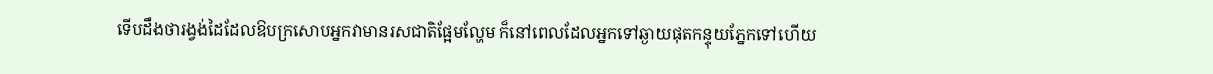ទើបដឹងថារង្វង់ដៃដែលឱបក្រសោបអ្នកវាមានរសជាតិផ្អែមល្ហែម ក៏នៅពេលដែលអ្នកទៅឆ្ងាយផុតកន្ទុយភ្នែកទៅហើយ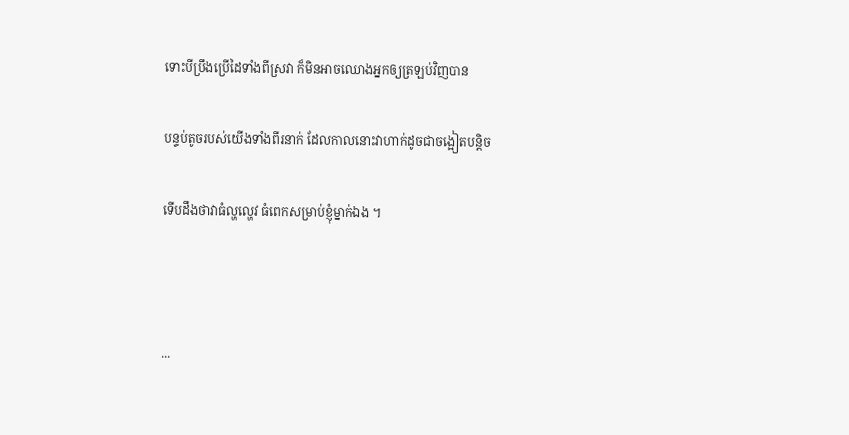ទោះបីប្រឹងប្រើដៃទាំងពីស្រវា ក៏មិនអាចឈោងអ្នកឲ្យត្រឡប់វិញបាន

បន្ទប់តូចរបស់យើងទាំងពីរនាក់ ដែលកាលនោះវាហាក់ដូចជាចង្អៀតបន្តិច

ទើបដឹងថាវាធំល្ហល្ហេវ ធំពេកសម្រាប់ខ្ញុំម្នាក់ឯង ។



...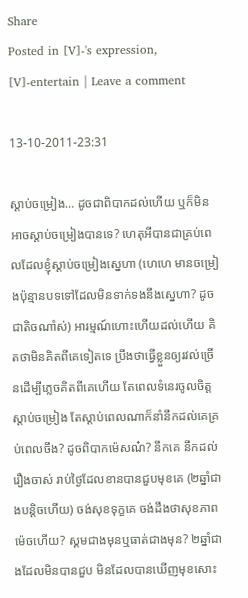Share
Posted in [V]-'s expression, [V]-entertain | Leave a comment

13-10-2011-23:31

ស្តាប់ចម្រៀង… ដូចជាពិបាកដល់ហើយ ឬក៏មិនអាចស្តាប់ចម្រៀងបានទេ? ហេតុអីបានជាគ្រប់ពេលដែលខ្ញុំស្តាប់ចម្រៀងស្នេហា (ហេហេ មានចម្រៀងប៉ុន្មានបទទៅដែលមិនទាក់ទងនឹងស្នេហា? ដូចជាតិចណាំស់) អារម្មណ៍ហោះហើយដល់ហើយ គិតថាមិនគិតពីគេទៀតទេ ប្រឹងថាធ្វើខ្លួនឲ្យរវល់ច្រើនដើម្បីភ្លេចគិតពីគេហើយ តែពេលទំនេរចូលចិត្តស្តាប់ចម្រៀង តែស្តាប់ពេលណាក៏នាំនឹកដល់គេគ្រប់ពេលចឹង? ដូចពិបាកម៉េសណ៎? នឹកគេ នឹកដល់រឿងចាស់ រាប់ថ្ងៃដែលខានបានជួបមុខគេ (២ឆ្នាំជាងបន្តិចហើយ) ចង់សុខទុក្ខគេ ចង់ដឹងថាសុខភាពម៉េចហើយ? ស្គមជាងមុនឬធាត់ជាងមុន? ២ឆ្នាំជាងដែលមិនបានជួប មិនដែលបានឃើញមុខសោះ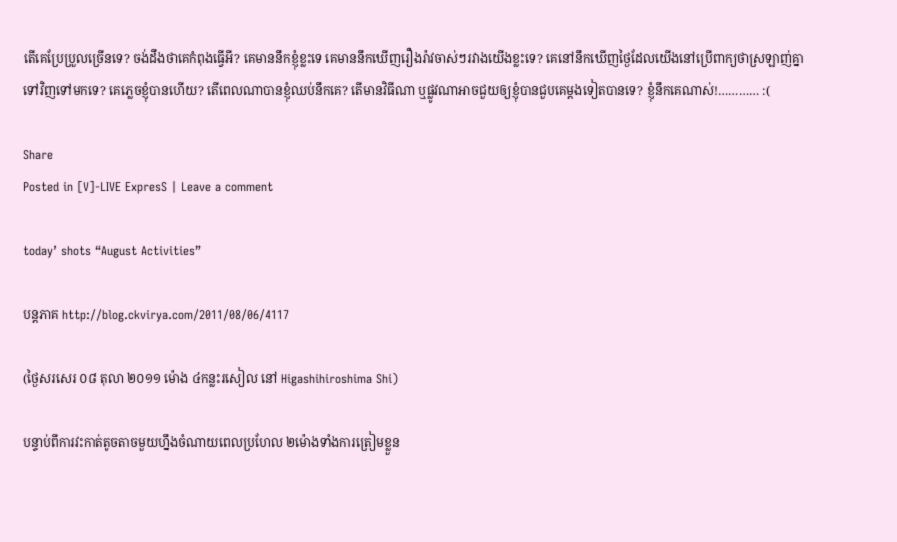តើគេប្រែប្រួលច្រើនទេ? ចង់ដឹងថាគេកំពុងធ្វើអី? គេមាននឹកខ្ញុំខ្លះទេ គេមាននឹកឃើញរឿងរ៉ាវចាស់ៗរវាងយើងខ្លះទេ? គេនៅនឹកឃើញថ្ងៃដែលយើងនៅប្រើពាក្យថាស្រឡាញ់គ្នាទៅវិញទៅមកទេ? គេភ្លេចខ្ញុំបានហើយ? តើពេលណាបានខ្ញុំឈប់នឹកគេ? តើមានវិធីណា ឬផ្លូវណាអាចជួយឲ្យខ្ញុំបានជួបគេម្តងទៀតបានទេ? ខ្ញុំនឹកគេណាស់!………… :(

Share
Posted in [V]-LIVE ExpresS | Leave a comment

today’ shots “August Activities”

បន្តភាគ http://blog.ckvirya.com/2011/08/06/4117

(ថ្ងៃសរសេរ ០៨ តុលា ២០១១ ម៉ោង ៤កន្លះរសៀល នៅ Higashihiroshima Shi)

បន្ទាប់ពីការវះកាត់តូចតាចមួយហ្នឹងចំណាយពេលប្រហែល ២ម៉ោងទាំងការត្រៀមខ្លួន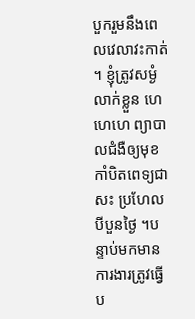បួករួមនឹងពេលវេលាវះកាត់ ។ ខ្ញុំត្រូវសម្ងំលាក់ខ្លួន ហេហេហេ ព្យាបាលជំងឺឲ្យមុខកាំបិតពេទ្យជាសះ ប្រហែលបីបួនថ្ងៃ ។បន្ទាប់មកមានការងារត្រូវធ្វើប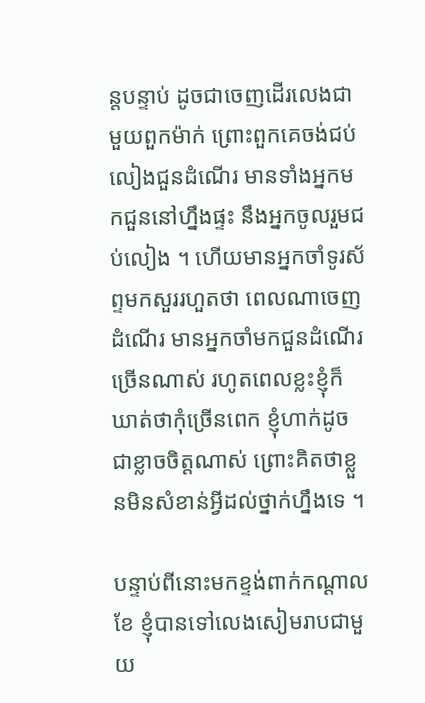ន្តបន្ទាប់ ដូចជាចេញដើរលេងជាមួយពួកម៉ាក់ ព្រោះពួកគេចង់ជប់លៀងជួនដំណើរ មានទាំងអ្នកមកជួននៅហ្នឹងផ្ទះ នឹងអ្នកចូលរួមជប់លៀង ។ ហើយមានអ្នកចាំទូរស័ព្ទមកសួររហួតថា ពេលណាចេញដំណើរ មានអ្នកចាំមកជួនដំណើរច្រើនណាស់ រហូតពេលខ្លះខ្ញុំក៏ឃាត់ថាកុំច្រើនពេក ខ្ញុំហាក់ដូចជាខ្លាចចិត្តណាស់ ព្រោះគិតថាខ្លួនមិនសំខាន់អ្វីដល់ថ្នាក់ហ្នឹងទេ ។

បន្ទាប់ពីនោះមកខ្ទង់ពាក់កណ្តាលខែ ខ្ញុំបានទៅលេងសៀមរាបជាមួយ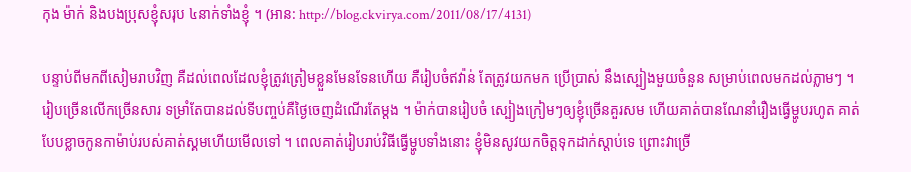កុង ម៉ាក់ និងបងប្រុសខ្ញុំសរុប ៤នាក់ទាំងខ្ញុំ ។ (អាន: http://blog.ckvirya.com/2011/08/17/4131)

បន្ទាប់ពីមកពីសៀមរាបវិញ គឺដល់ពេលដែលខ្ញុំត្រូវត្រៀមខ្លួនមែនទែនហើយ គឺរៀបចំឥវ៉ាន់ តែត្រូវយកមក ប្រើប្រាស់ នឹងស្បៀងមួយចំនួន សម្រាប់ពេលមកដល់ភ្លាមៗ ។ រៀបច្រើនលើកច្រើនសារ ទម្រាំតែបានដល់ទីបញ្ចប់គឺថ្ងៃចេញដំណើរតែម្តង ។ ម៉ាក់បានរៀបចំ ស្បៀងក្រៀមៗឲ្យខ្ញុំច្រើនគួរសម ហើយគាត់បានណែនាំរឿងធ្វើម្ហូបរហូត គាត់បែបខ្លាចកូនកាម៉ាប់របស់គាត់ស្គមហើយមើលទៅ ។ ពេលគាត់រៀបរាប់វិធីធ្វើម្ហូបទាំងនោះ ខ្ញុំមិនសូវយកចិត្តទុកដាក់ស្តាប់ទេ ព្រោះវាច្រើ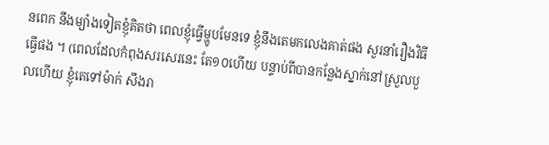នពេក នឹងម្យ៉ាងទៀតខ្ញុំគិតថា ពេលខ្ញុំធ្វើម្ហូបមែនទេ ខ្ញុំនឹងតេមកលេងគាត់ផង សួរនាំរឿងវិធីធ្វើផង ។ (ពេលដែលកំពុងសរសេរនេះ តែ១០ហើយ បន្ទាប់ពីបានកន្លែងស្នាក់នៅស្រួលបួលហើយ ខ្ញុំតេទៅម៉ាក់ សឹងរា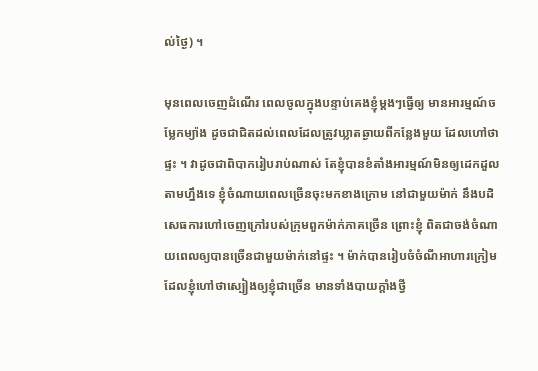ល់ថ្ងៃ) ។

មុនពេលចេញដំណើរ ពេលចូលក្នុងបន្ទាប់គេងខ្ញុំម្តងៗធ្វើឲ្យ មានអារម្មណ៍ចម្លែកម្យ៉ាង ដូចជាជិតដល់ពេលដែលត្រូវឃ្លាតឆ្ងាយពីកន្លែងមួយ ដែលហៅថាផ្ទះ ។ វាដូចជាពិបាករៀបរាប់ណាស់ តែខ្ញុំបានខំតាំងអារម្មណ៍មិនឲ្យដេកដួលតាមហ្នឹងទេ ខ្ញុំចំណាយពេលច្រើនចុះមកខាងក្រោម នៅជាមួយម៉ាក់ នឹងបដិសេធការហៅចេញក្រៅរបស់ក្រុមពួកម៉ាក់ភាគច្រើន ព្រោះខ្ញុំ ពិតជាចង់ចំណាយពេលឲ្យបានច្រើនជាមួយម៉ាក់នៅផ្ទះ ។ ម៉ាក់បានរៀបចំចំណីអាហារក្រៀម ដែលខ្ញុំហៅថាស្បៀងឲ្យខ្ញុំជាច្រើន មានទាំងបាយក្តាំងថ្វី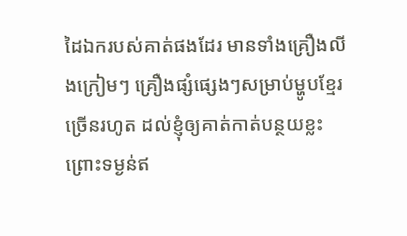ដៃឯករបស់គាត់ផងដែរ មានទាំងគ្រឿងលីងក្រៀមៗ គ្រឿងផ្សំផ្សេងៗសម្រាប់ម្ហូបខ្មែរ ច្រើនរហូត ដល់ខ្ញុំឲ្យគាត់កាត់បន្ថយខ្លះ ព្រោះទម្ងន់ឥ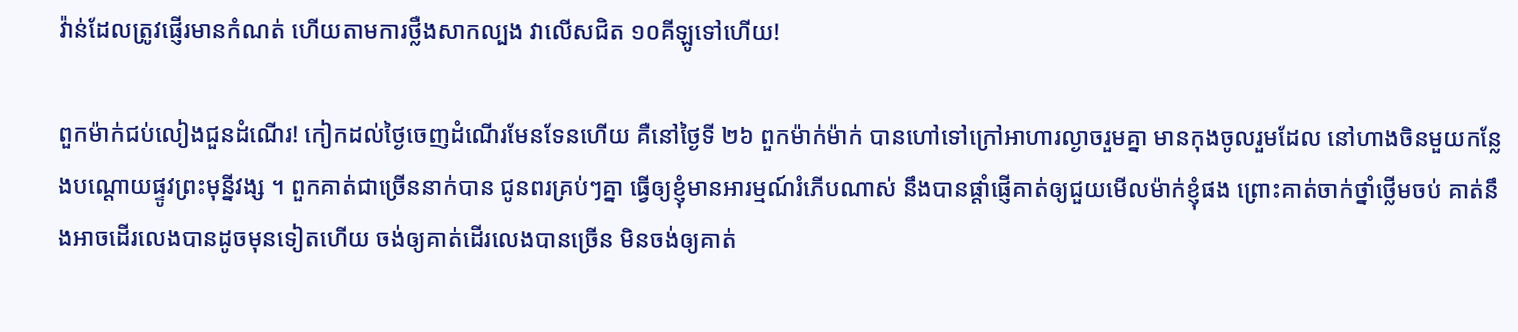វ៉ាន់ដែលត្រូវផ្ញើរមានកំណត់ ហើយតាមការថ្លឺងសាកល្បង វាលើសជិត ១០គីឡូទៅហើយ!

ពួកម៉ាក់ជប់លៀងជួនដំណើរ! កៀកដល់ថ្ងៃចេញដំណើរមែនទែនហើយ គឺនៅថ្ងៃទី ២៦ ពួកម៉ាក់ម៉ាក់ បានហៅទៅក្រៅអាហារល្ងាចរួមគ្នា មានកុងចូលរួមដែល នៅហាងចិនមួយកន្លែងបណ្តោយផ្ទូវព្រះមុន្នីវង្ស ។ ពួកគាត់ជាច្រើននាក់បាន ជូនពរគ្រប់ៗគ្នា ធ្វើឲ្យខ្ញុំមានអារម្មណ៍រំភើបណាស់ នឹងបានផ្តាំផ្ញើគាត់ឲ្យជួយមើលម៉ាក់ខ្ញុំផង ព្រោះគាត់ចាក់ថ្នាំថ្លើមចប់ គាត់នឹងអាចដើរលេងបានដូចមុនទៀតហើយ ចង់ឲ្យគាត់ដើរលេងបានច្រើន មិនចង់ឲ្យគាត់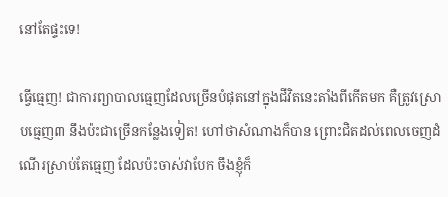នៅតែផ្ទះទេ!

ធ្វើធ្មេញ! ជាការព្យាបាលធ្មេញដែលច្រើនបំផុតនៅក្នុងជីវិតនេះតាំងពីកើតមក គឺត្រូវស្រោបធ្មេញ៣ នឹងប៉ះជាច្រើនកន្លែងទៀត! ហៅថាសំណាងក៏បាន ព្រោះជិតដល់ពេលចេញដំណើរស្រាប់តែធ្មេញ ដែលប៉ះចាស់វាបែក ចឹងខ្ញុំក៏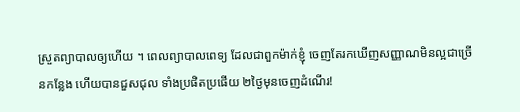ស្រួតព្យាបាលឲ្យហើយ ។ ពេលព្យាបាលពេទ្យ ដែលជាពួកម៉ាក់ខ្ញុំ ចេញតែរកឃើញសញ្ញាណមិនល្អជាច្រើនកន្លែង ហើយបានជួសជុល ទាំងប្រផិតប្រផើយ ២ថ្ងៃមុនចេញដំណើរ!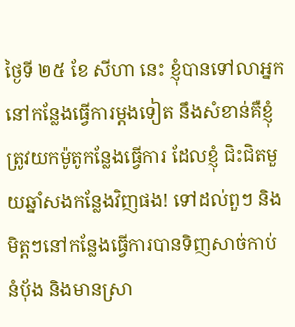ថ្ងៃទី ២៥ ខែ សីហា នេះ ខ្ញុំបានទៅលាអ្នកនៅកន្លែងធ្វើការម្តងទៀត នឹងសំខាន់គឺខ្ញុំត្រូវយកម៉ូតូកន្លែងធ្វើការ ដែលខ្ញុំ ជិះជិតមួយឆ្នាំសងកន្លែងវិញផង! ទៅដល់ពួៗ និងមិត្តៗនៅកន្លែងធ្វើការបានទិញសាច់កាប់ នំប៉័ង និងមានស្រា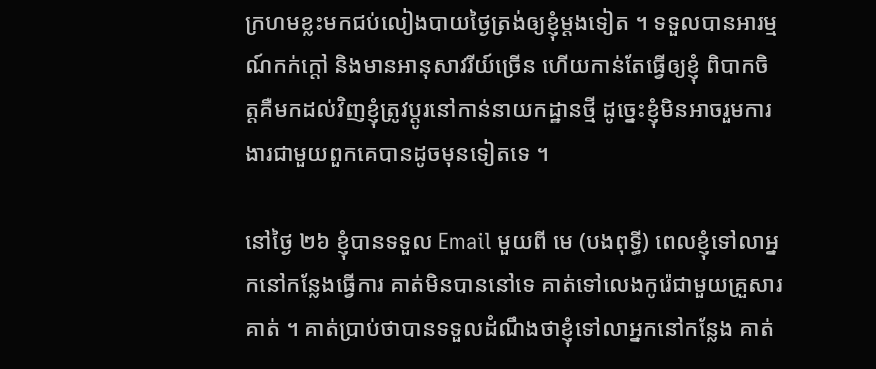ក្រហមខ្លះមកជប់លៀងបាយថ្ងៃត្រង់ឲ្យខ្ញុំម្តងទៀត ។ ទទួលបានអារម្មណ៍កក់ក្តៅ និងមានអានុសាវរីយ៍ច្រើន ហើយកាន់តែធ្វើឲ្យខ្ញុំ ពិបាកចិត្តគឺមកដល់វិញខ្ញុំត្រូវប្តូរនៅកាន់នាយកដ្ឋានថ្មី ដូច្នេះខ្ញុំមិនអាចរួមការងារជាមួយពួកគេបានដូចមុនទៀតទេ ។

នៅថ្ងៃ ២៦ ខ្ញុំបានទទួល Email មួយពី មេ (បងពុទ្ធី) ពេលខ្ញុំទៅលាអ្នកនៅកន្លែងធ្វើការ គាត់មិនបាននៅទេ គាត់ទៅលេងកូរ៉េជាមួយគ្រួសារគាត់ ។ គាត់ប្រាប់ថាបានទទួលដំណឹងថាខ្ញុំទៅលាអ្នកនៅកន្លែង គាត់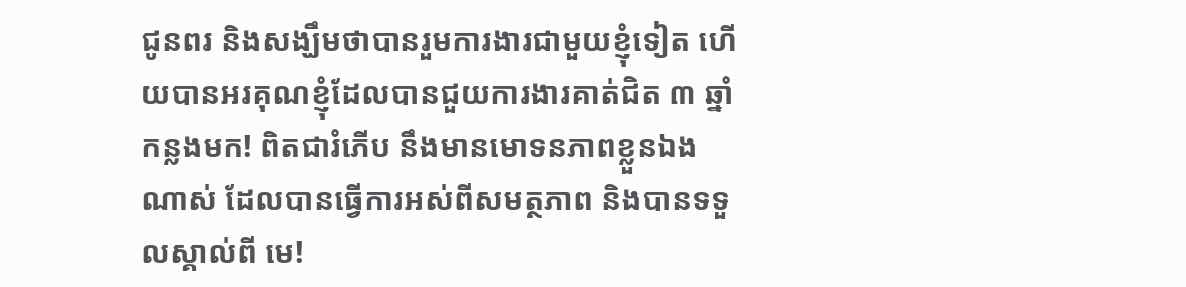ជូនពរ និងសង្ឃឹមថាបានរួមការងារជាមួយខ្ញុំទៀត ហើយបានអរគុណខ្ញុំដែលបានជួយការងារគាត់ជិត ៣ ឆ្នាំកន្លងមក! ពិតជារំភើប នឹងមានមោទនភាពខ្លួនឯង ណាស់ ដែលបានធ្វើការអស់ពីសមត្ថភាព និងបានទទួលស្គាល់ពី មេ!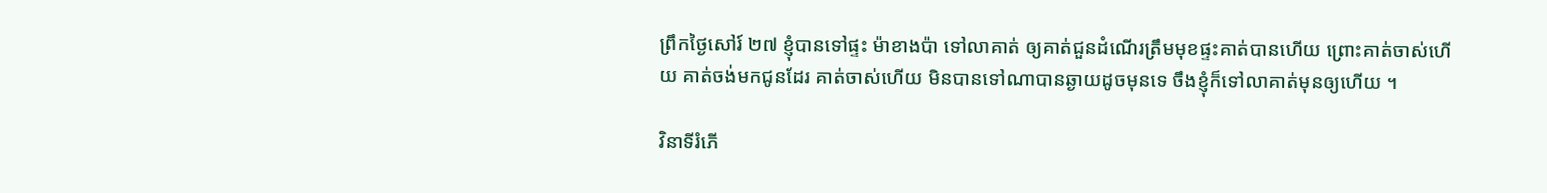ព្រឹកថ្ងៃសៅរ៍ ២៧ ខ្ញុំបានទៅផ្ទះ ម៉ាខាងប៉ា ទៅលាគាត់ ឲ្យគាត់ជួនដំណើរត្រឹមមុខផ្ទះគាត់បានហើយ ព្រោះគាត់ចាស់ហើយ គាត់ចង់មកជូនដែរ គាត់ចាស់ហើយ មិនបានទៅណាបានឆ្ងាយដូចមុនទេ ចឹងខ្ញុំក៏ទៅលាគាត់មុនឲ្យហើយ ។

វិនាទីរំភើ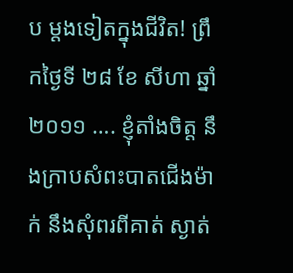ប ម្តងទៀតក្នុងជីវិត! ព្រឹកថ្ងៃទី ២៨ ខែ សីហា ឆ្នាំ ២០១១ …. ខ្ញុំតាំងចិត្ត នឹងក្រាបសំពះបាតជើងម៉ាក់ នឹងសុំពរពីគាត់ ស្ងាត់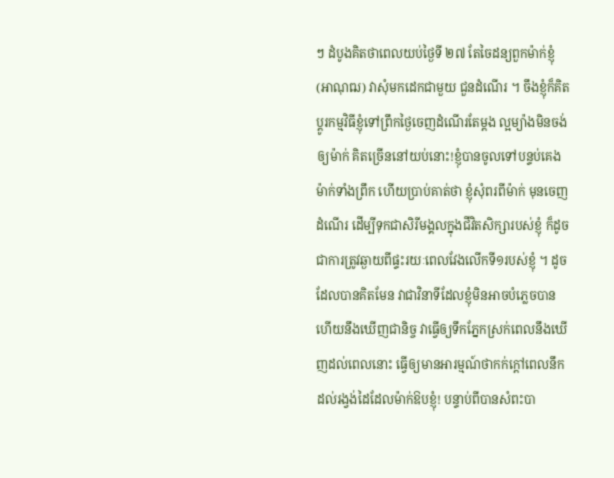ៗ ដំបូងគិតថាពេលយប់ថ្ងៃទី ២៧ តែចៃដន្យពួកម៉ាក់ខ្ញុំ (អាណុឍ) វាសុំមកដេកជាមួយ ជួនដំណើរ ។ ចឹងខ្ញុំក៏គិតប្តូរកម្មវិធីខ្ញុំទៅព្រឹកថ្ងៃចេញដំណើរតែម្តង ល្អម្យ៉ាងមិនចង់ឲ្យម៉ាក់ គិតច្រើននៅយប់នោះ!ខ្ញុំបានចូលទៅបន្ទប់គេងម៉ាក់ទាំងព្រឹក ហើយប្រាប់គាត់ថា ខ្ញុំសុំពរពីម៉ាក់ មុនចេញដំណើរ ដើម្បីទុកជាសិរីមង្គលក្នុងជីវិតសិក្សារបស់ខ្ញុំ ក៏ដូចជាការត្រូវឆ្ងាយពីផ្ទះរយៈពេលវែងលើកទី១របស់ខ្ញុំ ។ ដូចដែលបានគិតមែន វាជាវិនាទីដែលខ្ញុំមិនអាចបំភ្លេចបាន ហើយនឹងឃើញជានិច្ច វាធ្វើឲ្យទឹកភ្នែកស្រក់ពេលនឹងឃើញដល់ពេលនោះ ធ្វើឲ្យមានអារម្មណ៍ថាកក់ក្តៅពេលនឹកដល់រង្វង់ដៃដែលម៉ាក់ឱបខ្ញុំ! បន្ទាប់ពីបានសំពះបា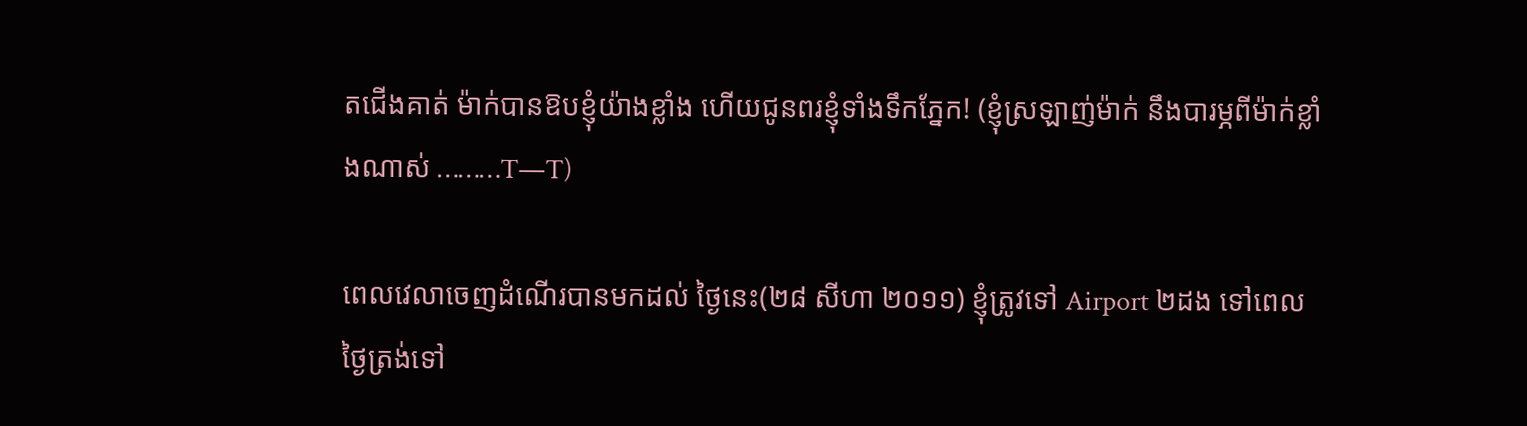តជើងគាត់ ម៉ាក់បានឱបខ្ញុំយ៉ាងខ្លាំង ហើយជូនពរខ្ញុំទាំងទឹកភ្នែក! (ខ្ញុំស្រឡាញ់ម៉ាក់ នឹងបារម្ភពីម៉ាក់ខ្លាំងណាស់ ………T—T)

ពេលវេលាចេញដំណើរបានមកដល់ ថ្ងៃនេះ(២៨ សីហា ២០១១) ខ្ញុំត្រូវទៅ Airport ២ដង ទៅពេលថ្ងៃត្រង់ទៅ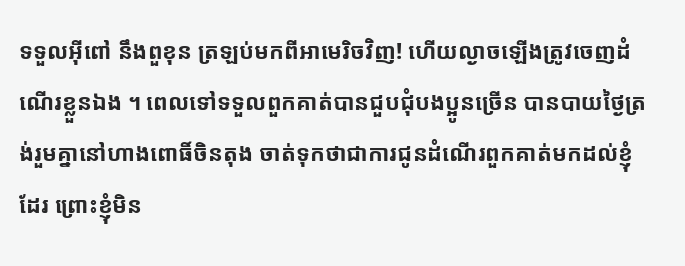ទទួលអ៊ីពៅ នឹងពួខុន ត្រឡប់មកពីអាមេរិចវិញ! ហើយល្ងាចឡើងត្រូវចេញដំណើរខ្លួនឯង ។ ពេលទៅទទួលពួកគាត់បានជួបជុំបងប្អូនច្រើន បានបាយថ្ងៃត្រង់រួមគ្នានៅហាងពោធិ៍ចិនតុង ចាត់ទុកថាជាការជូនដំណើរពួកគាត់មកដល់ខ្ញុំដែរ ព្រោះខ្ញុំមិន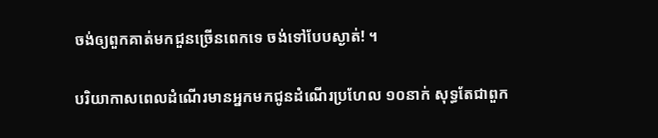ចង់ឲ្យពួកគាត់មកជួនច្រើនពេកទេ ចង់ទៅបែបស្ងាត់! ។

បរិយាកាសពេលដំណើរមានអ្នកមកជូនដំណើរប្រហែល ១០នាក់ សុទ្ធតែជាពួក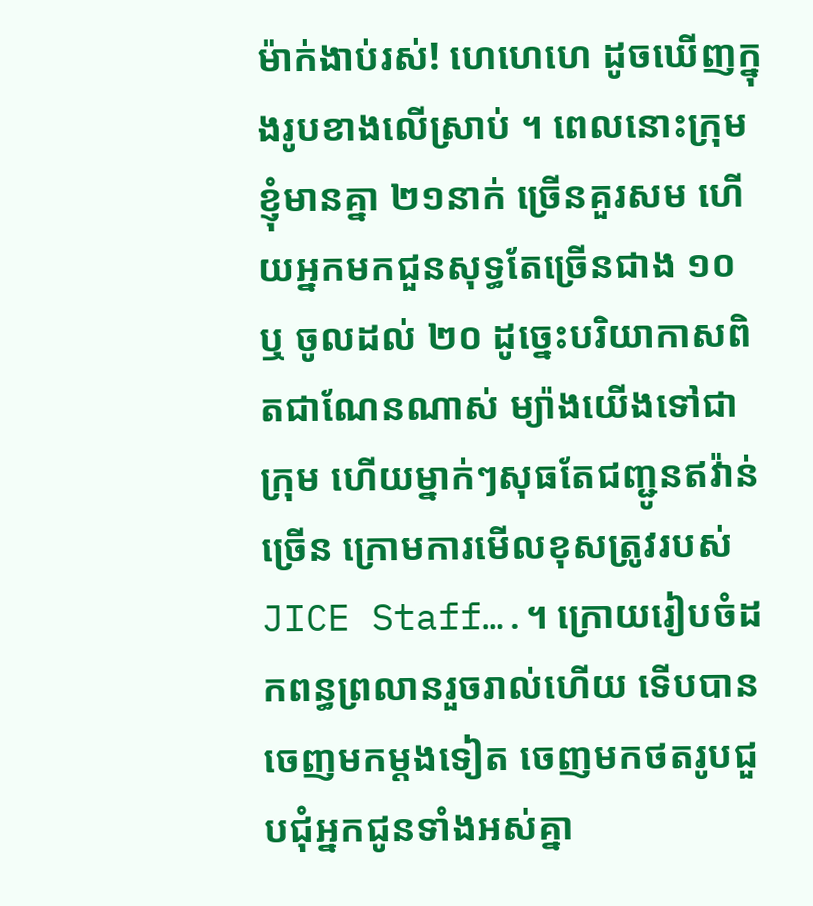ម៉ាក់ងាប់រស់! ហេហេហេ ដូចឃើញក្នុងរូបខាងលើស្រាប់ ។ ពេលនោះក្រុមខ្ញុំមានគ្នា ២១នាក់ ច្រើនគួរសម ហើយអ្នកមកជួនសុទ្ធតែច្រើនជាង ១០ ឬ ចូលដល់ ២០ ដូច្នេះបរិយាកាសពិតជាណែនណាស់ ម្យ៉ាងយើងទៅជាក្រុម ហើយម្នាក់ៗសុធតែជញ្ជូនឥវ៉ាន់ច្រើន ក្រោមការមើលខុសត្រូវរបស់ JICE Staff….។ ក្រោយរៀបចំដកពន្ធព្រលានរួចរាល់ហើយ ទើបបានចេញមកម្តងទៀត ចេញមកថតរូបជួបជុំអ្នកជូនទាំងអស់គ្នា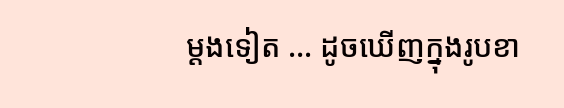ម្តងទៀត … ដូចឃើញក្នុងរូបខា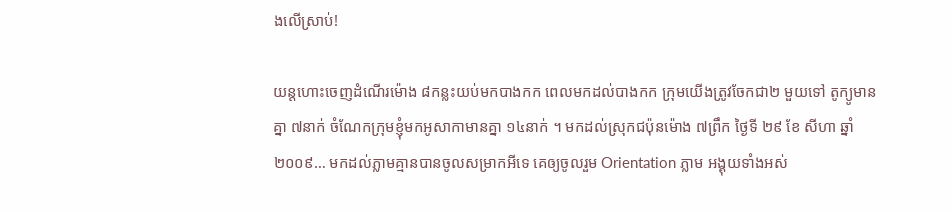ងលើស្រាប់!

យន្តហោះចេញដំណើរម៉ោង ៨កន្លះយប់មកបាងកក ពេលមកដល់បាងកក ក្រុមយើងត្រូវចែកជា២ មួយទៅ តូក្យូមានគ្នា ៧នាក់ ចំណែកក្រុមខ្ញុំមកអូសាកាមានគ្នា ១៤នាក់ ។ មកដល់ស្រុកជប៉ុនម៉ោង ៧ព្រឹក ថ្ងៃទី ២៩ ខែ សីហា ឆ្នាំ ២០០៩… មកដល់ភ្លាមគ្មានបានចូលសម្រាកអីទេ គេឲ្យចូលរួម Orientation ភ្លាម អង្គុយទាំងអស់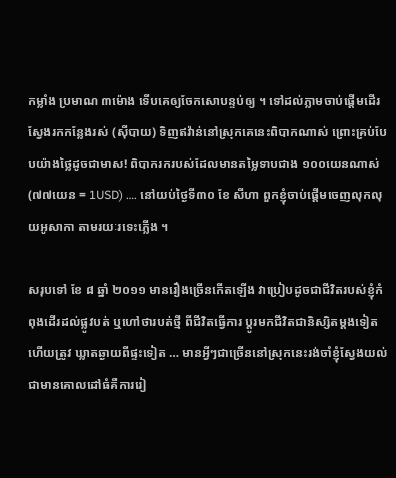កម្លាំង ប្រមាណ ៣ម៉ោង ទើបគេឲ្យចែកសោបន្ទប់ឲ្យ ។ ទៅដល់ភ្លាមចាប់ផ្តើមដើរស្វែងរកកន្លែងរស់ (ស៊ីបាយ) ទិញឥវ៉ាន់នៅស្រុកគេនេះពិបាកណាស់ ព្រោះគ្រប់បែបយ៉ាងថ្លៃដូចជាមាស! ពិបាករករបស់ដែលមានតម្លៃទាបជាង ១០០យេនណាស់ (៧៧យេន = 1USD) …. នៅយប់ថ្ងៃទី៣០ ខែ សីហា ពួកខ្ញុំចាប់ផ្តើមចេញលុកលុយអូសាកា តាមរយៈរទេះភ្លើង ។

សរុបទៅ ខែ ៨ ឆ្នាំ ២០១១ មានរឿងច្រើនកើតឡើង វាប្រៀបដូចជាជីវិតរបស់ខ្ញុំកំពុងដើរដល់ផ្លូវបត់ ឬហៅថារបត់ថ្មី ពីជីវិតធ្វើការ ប្តូរមកជីវិតជានិស្សិតម្តងទៀត ហើយត្រូវ ឃ្លាតឆ្ងាយពីផ្ទះទៀត … មានអ្វីៗជាច្រើននៅស្រុកនេះរង់ចាំខ្ញុំស្វែងយល់ជាមានគោលដៅធំគឺការរៀ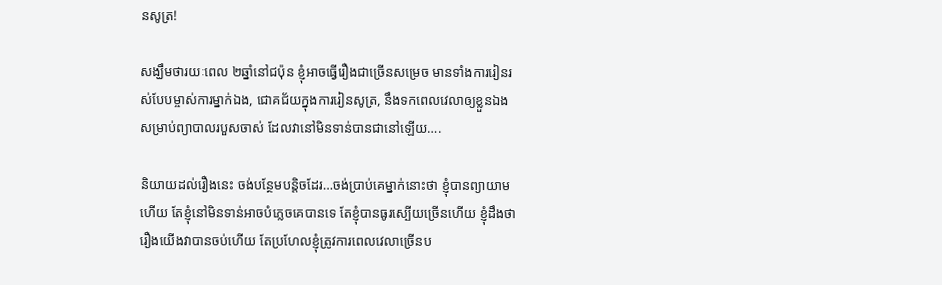នសូត្រ!

សង្ឃឹមថារយៈពេល ២ឆ្នាំនៅជប៉ុន ខ្ញុំអាចធ្វើរឿងជាច្រើនសម្រេច មានទាំងការរៀនរស់បែបម្ចាស់ការម្នាក់ឯង, ជោគជ័យក្នុងការរៀនសូត្រ, នឹងទកពេលវេលាឲ្យខ្លួនឯងសម្រាប់ព្យាបាលរបួសចាស់ ដែលវានៅមិនទាន់បានជានៅឡើយ….

និយាយដល់រឿងនេះ ចង់បន្ថែមបន្តិចដែរ…ចង់ប្រាប់គេម្នាក់នោះថា ខ្ញុំបានព្យាយាមហើយ តែខ្ញុំនៅមិនទាន់អាចបំភ្លេចគេបានទេ តែខ្ញុំបានធូរស្បើយច្រើនហើយ ខ្ញុំដឹងថារឿងយើងវាបានចប់ហើយ តែប្រហែលខ្ញុំត្រូវការពេលវេលាច្រើនប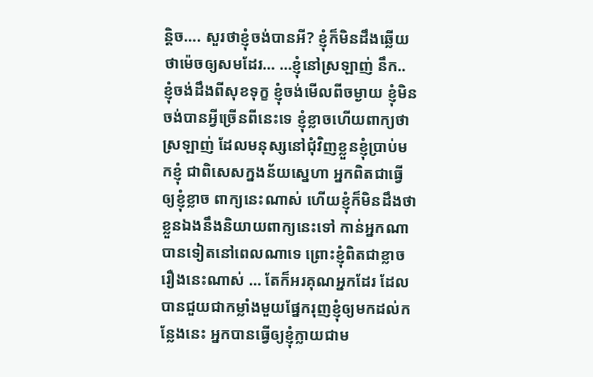ន្តិច…. សួរថាខ្ញុំចង់បានអី? ខ្ញុំក៏មិនដឹងឆ្លើយថាម៉េចឲ្យសមដែរ… …ខ្ញុំនៅស្រឡាញ់ នឹក.. ខ្ញុំចង់ដឹងពីសុខទុក្ខ ខ្ញុំចង់មើលពីចម្ងាយ ខ្ញុំមិនចង់បានអ្វីច្រើនពីនេះទេ ខ្ញុំខ្លាចហើយពាក្យថាស្រឡាញ់ ដែលមនុស្សនៅជុំវិញខ្លួនខ្ញុំប្រាប់មកខ្ញុំ ជាពិសេសក្នងន័យស្នេហា អ្នកពិតជាធ្វើឲ្យខ្ញុំខ្លាច ពាក្យនេះណាស់ ហើយខ្ញុំក៏មិនដឹងថាខ្លួនឯងនឹងនិយាយពាក្យនេះទៅ កាន់អ្នកណាបានទៀតនៅពេលណាទេ ព្រោះខ្ញុំពិតជាខ្លាចរឿងនេះណាស់ … តែក៏អរគុណអ្នកដែរ ដែលបានជួយជាកម្លាំងមួយផ្នែករុញខ្ញុំឲ្យមកដល់កន្លែងនេះ អ្នកបានធ្វើឲ្យខ្ញុំក្លាយជាម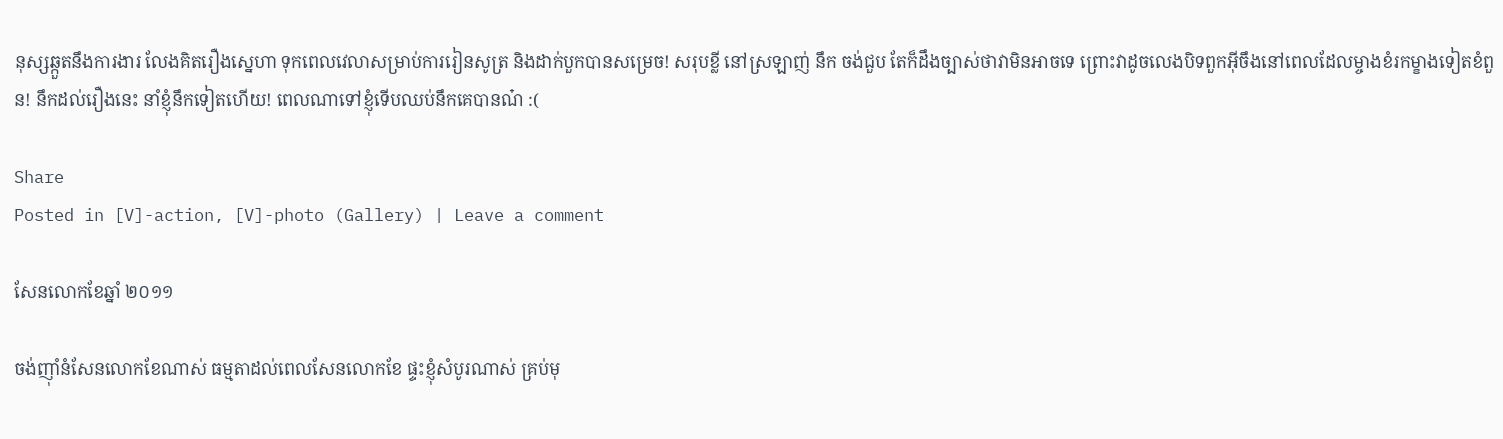នុស្សឆ្កួតនឹងការងារ លែងគិតរឿងស្នេហា ទុកពេលវេលាសម្រាប់ការរៀនសូត្រ និងដាក់បួកបានសម្រេច! សរុបខ្លី នៅស្រឡាញ់ នឹក ចង់ជួប តែក៏ដឹងច្បាស់ថាវាមិនអាចទេ ព្រោះវាដូចលេងបិទពួកអ៊ីចឹងនៅពេលដែលម្ចាងខំរកម្ខាងទៀតខំពួន! នឹកដល់រឿងនេះ នាំខ្ញុំនឹកទៀតហើយ! ពេលណាទៅខ្ញុំទើបឈប់នឹកគេបានណ៎ :(

Share
Posted in [V]-action, [V]-photo (Gallery) | Leave a comment

សែនលោកខែឆ្នាំ ២០១១

ចង់ញ៉ាំនំសែនលោកខែណាស់ ធម្មតាដល់ពេលសែនលោកខែ ផ្ទះខ្ញុំសំបូរណាស់ គ្រប់មុ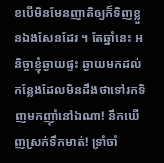ខបើមិនមែនញាតិឲ្យក៏ទិញខ្លួនឯងសែនដែរ ។ តែឆ្នាំនេះ អនិច្ចាខ្ញុំឆ្ងាយផ្ទះ ឆ្ងាយមកដល់កន្លែងដែលមិនដឹងថាទៅរកទិញមកញ៉ាំនៅឯណា! នឹកឃើញស្រក់ទឹកមាត់! ទ្រាំចាំ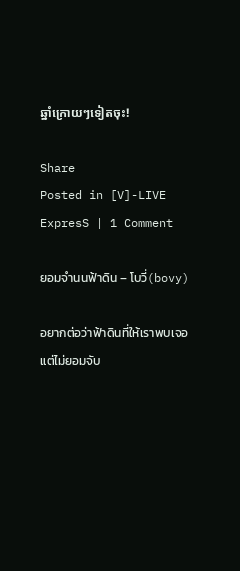ឆ្នាំក្រោយៗទៀតចុះ!

Share
Posted in [V]-LIVE ExpresS | 1 Comment

ยอมจำนนฟ้าดิน – โบวี่(bovy)

อยากต่อว่าฟ้าดินที่ให้เราพบเจอ
แต่ไม่ยอมจับ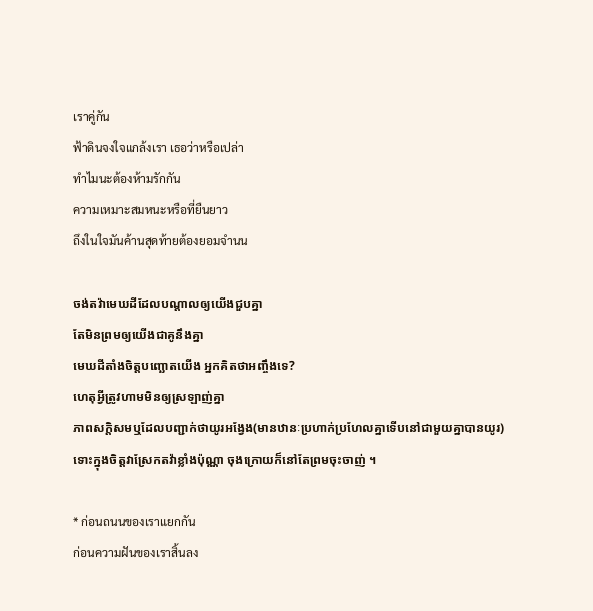เราคู่กัน
ฟ้าดินจงใจแกล้งเรา เธอว่าหรือเปล่า
ทำไมนะต้องห้ามรักกัน
ความเหมาะสมหนะหรือที่ยืนยาว
ถึงในใจมันค้านสุดท้ายต้องยอมจำนน

ចង់តវ៉ាមេឃដីដែលបណ្តាលឲ្យយើងជួបគ្នា
តែមិនព្រមឲ្យយើងជាគូនឹងគ្នា
មេឃដីតាំងចិត្តបញ្ឆោតយើង អ្នកគិតថាអញ្ចឹងទេ?
ហេតុអ្វីត្រូវហាមមិនឲ្យស្រឡាញ់គ្នា
ភាពសក្តិសមឬដែលបញ្ជាក់ថាយូរអង្វែង(មានឋានៈប្រហាក់ប្រហែលគ្នាទើបនៅជាមួយគ្នាបានយូរ)
ទោះក្នុងចិត្តវាស្រែកតវ៉ាខ្លាំងប៉ុណ្ណា ចុងក្រោយក៏នៅតែព្រមចុះចាញ់ ។

* ก่อนถนนของเราแยกกัน
ก่อนความฝันของเราสิ้นลง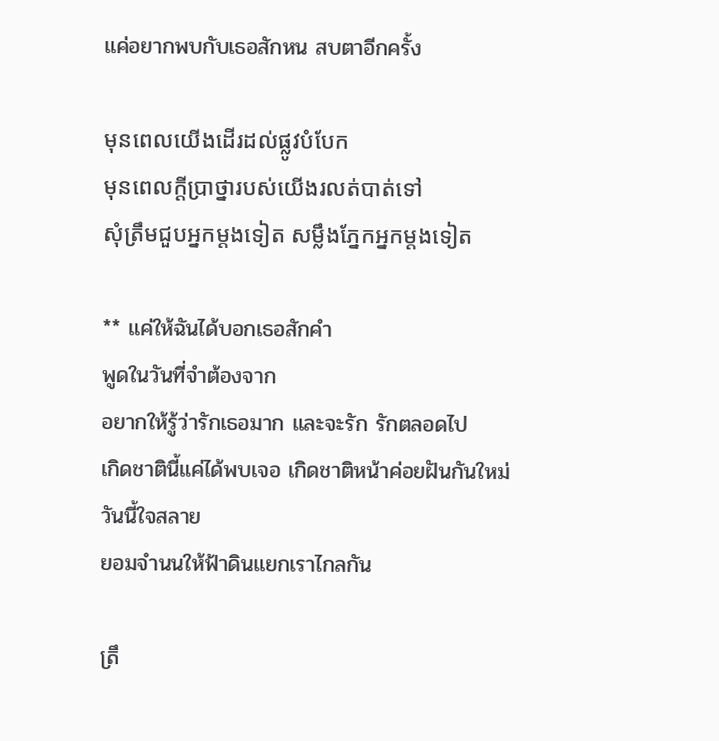แค่อยากพบกับเธอสักหน สบตาอีกครั้ง

មុនពេលយើងដើរដល់ផ្លូវបំបែក
មុនពេលក្តីប្រាថ្នារបស់យើងរលត់បាត់ទៅ
សុំត្រឹមជួបអ្នកម្តងទៀត សម្លឹងភ្នែកអ្នកម្តងទៀត

** แค่ให้ฉันได้บอกเธอสักคำ
พูดในวันที่จำต้องจาก
อยากให้รู้ว่ารักเธอมาก และจะรัก รักตลอดไป
เกิดชาตินี้แค่ได้พบเจอ เกิดชาติหน้าค่อยฝันกันใหม่
วันนี้ใจสลาย
ยอมจำนนให้ฟ้าดินแยกเราไกลกัน

ត្រឹ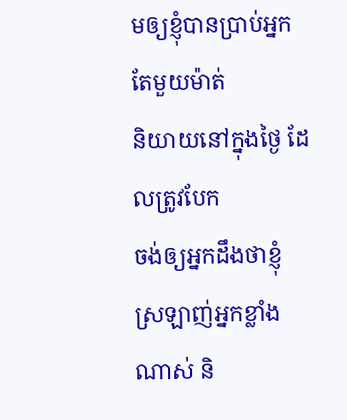មឲ្យខ្ញុំបានប្រាប់អ្នកតែមួយម៉ាត់
និយាយនៅក្នុងថ្ងៃ ដែលត្រូវបែក
ចង់ឲ្យអ្នកដឹងថាខ្ញុំស្រឡាញ់អ្នកខ្លាំងណាស់ និ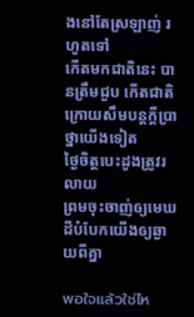ងនៅតែស្រឡាញ់ រហូតទៅ
កើតមកជាតិនេះ បានត្រឹមជួប កើតជាតិក្រោយសឹមបន្តក្តីប្រាថ្នាយើងទៀត
ថ្ងៃចិត្តបេះដូងត្រូវរលាយ
ព្រមចុះចាញ់ឲ្យមេឃដីបំបែកយើងឲ្យឆ្ងាយពីគ្នា

พอใจแล้วใช่ไห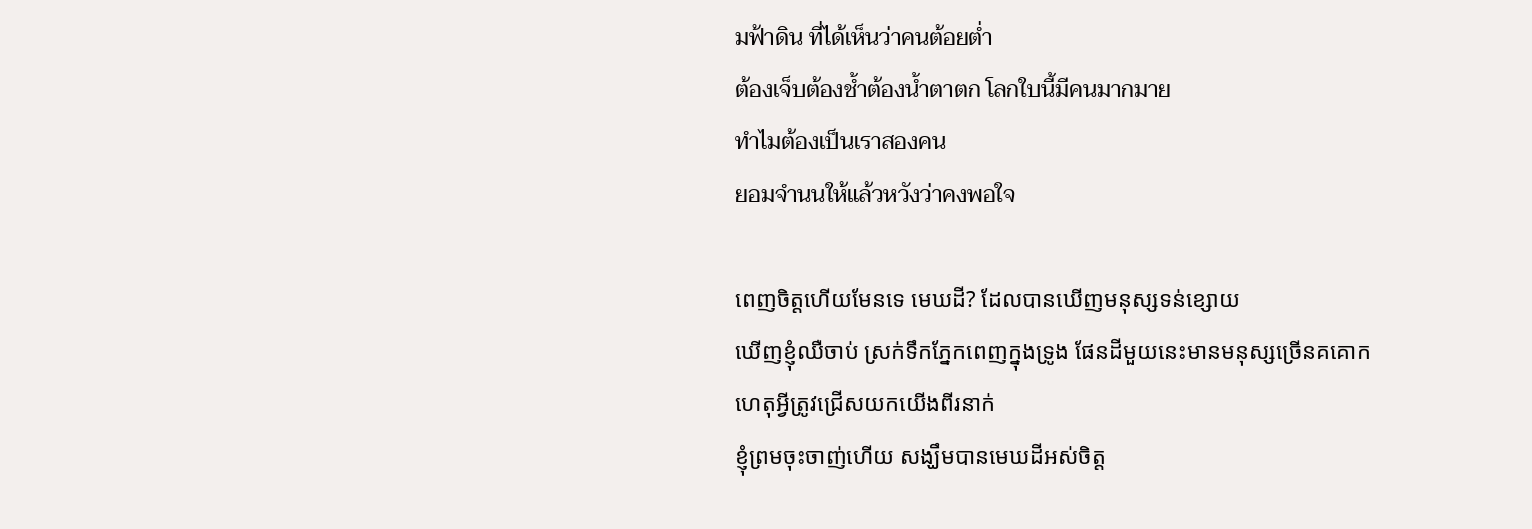มฟ้าดิน ที่ได้เห็นว่าคนต้อยต่ำ
ต้องเจ็บต้องช้ำต้องน้ำตาตก โลกใบนี้มีคนมากมาย
ทำไมต้องเป็นเราสองคน
ยอมจำนนให้แล้วหวังว่าคงพอใจ

ពេញចិត្តហើយមែនទេ មេឃដី? ដែលបានឃើញមនុស្សទន់ខ្សោយ
ឃើញខ្ញុំឈឺចាប់ ស្រក់ទឹកភ្នែកពេញក្នុងទ្រូង ផែនដីមួយនេះមានមនុស្សច្រើនគគោក
ហេតុអ្វីត្រូវជ្រើសយកយើងពីរនាក់
ខ្ញុំព្រមចុះចាញ់ហើយ សង្ឃឹមបានមេឃដីអស់ចិត្ត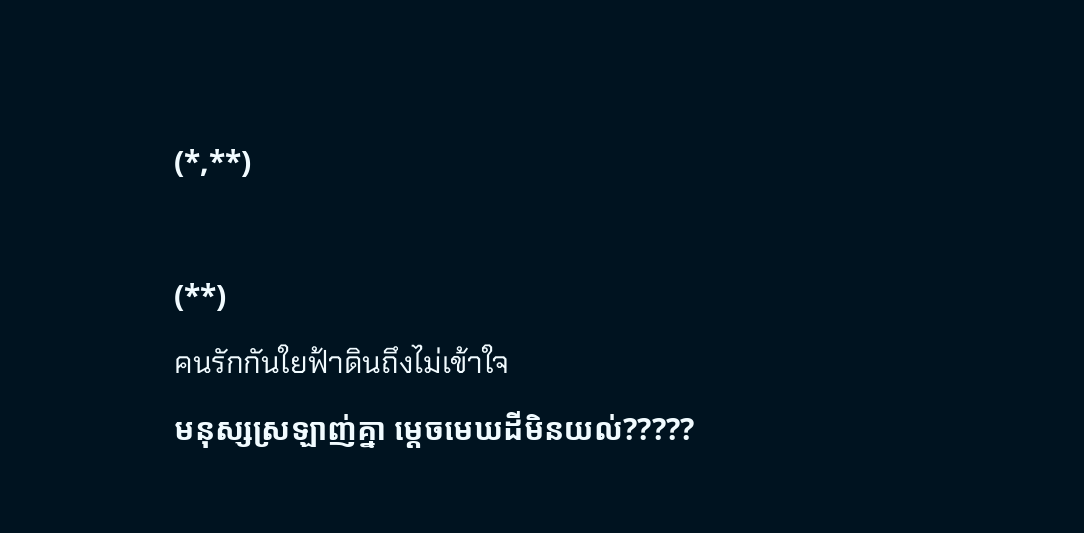(*,**)

(**)
คนรักกันใยฟ้าดินถึงไม่เข้าใจ
មនុស្សស្រឡាញ់គ្នា ម្តេចមេឃដីមិនយល់?????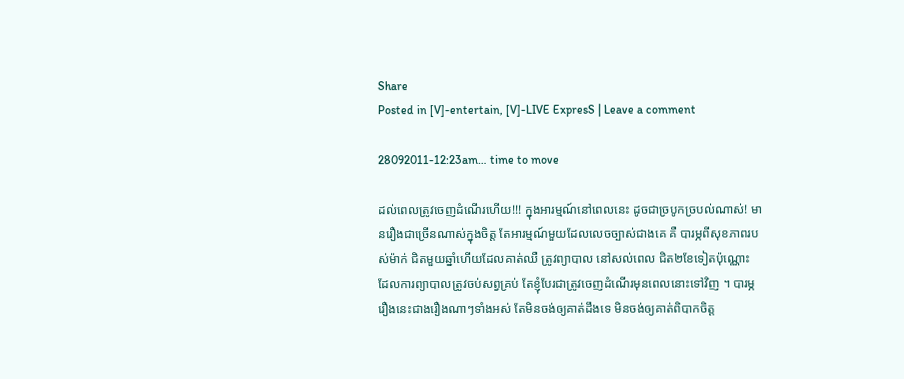Share
Posted in [V]-entertain, [V]-LIVE ExpresS | Leave a comment

28092011-12:23am… time to move

ដល់ពេលត្រូវចេញដំណើរហើយ!!! ក្នុងអារម្មណ៍នៅពេលនេះ ដូចជាច្របូកច្របល់ណាស់! មានរឿងជាច្រើនណាស់ក្នុងចិត្ត តែអារម្មណ៍មួយដែលលេចច្បាស់ជាងគេ គឺ បារម្ភពីសុខភាពរបស់ម៉ាក់ ជិតមួយឆ្នាំហើយដែលគាត់ឈឺ ត្រូវព្យាបាល នៅសល់ពេល ជិត២ខែទៀតប៉ុណ្ណោះ ដែលការព្យាបាលត្រូវចប់សព្វគ្រប់ តែខ្ញុំបែរជាត្រូវចេញដំណើរមុនពេលនោះទៅវិញ ។ បារម្ភរឿងនេះជាងរឿងណាៗទាំងអស់ តែមិនចង់ឲ្យគាត់ដឹងទេ មិនចង់ឲ្យគាត់ពិបាកចិត្ត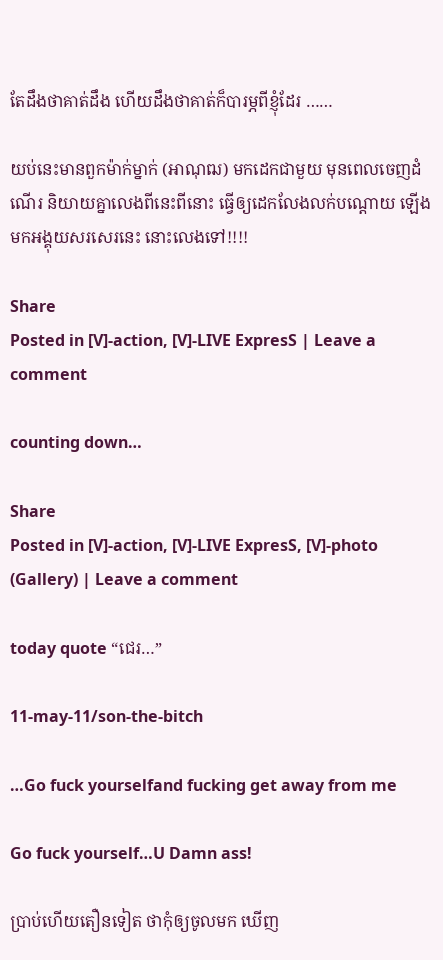តែដឹងថាគាត់ដឹង ហើយដឹងថាគាត់ក៏បារម្ភពីខ្ញុំដែរ ……

យប់នេះមានពួកម៉ាក់ម្នាក់ (អាណុឍ) មកដេកជាមួយ មុនពេលចេញដំណើរ និយាយគ្នាលេងពីនេះពីនោះ ធ្វើឲ្យដេកលែងលក់បណ្តោយ ឡើងមកអង្គុយសរសេរនេះ នោះលេងទៅ!!!!

Share
Posted in [V]-action, [V]-LIVE ExpresS | Leave a comment

counting down…

Share
Posted in [V]-action, [V]-LIVE ExpresS, [V]-photo (Gallery) | Leave a comment

today quote “ជេរ…”

11-may-11/son-the-bitch

…Go fuck yourselfand fucking get away from me

Go fuck yourself…U Damn ass!

ប្រាប់ហើយតឿនទៀត ថាកុំឲ្យចូលមក ឃើញ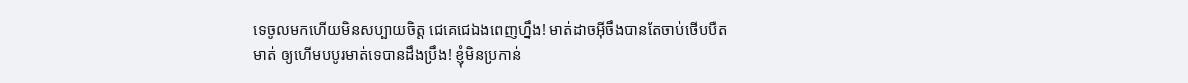ទេចូលមកហើយមិនសប្បាយចិត្ត ជេគេជេឯងពេញហ្នឹង! មាត់ដាចអ៊ីចឹងបានតែចាប់ថើបបឺតមាត់ ឲ្យហើមបបូរមាត់ទេបានដឹងប្រឹង! ខ្ញុំមិនប្រកាន់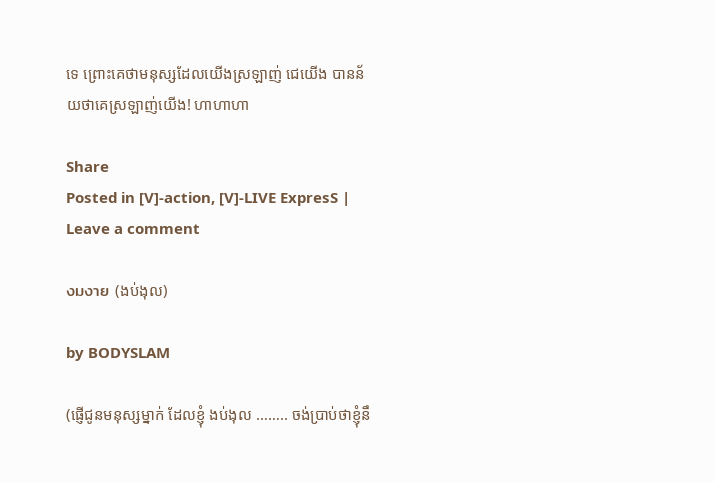ទេ ព្រោះគេថាមនុស្សដែលយើងស្រឡាញ់ ជេយើង បានន័យថាគេស្រឡាញ់យើង! ហាហាហា

Share
Posted in [V]-action, [V]-LIVE ExpresS | Leave a comment

งมงาย (ងប់ងុល)

by BODYSLAM

(ផ្ញើជូនមនុស្សម្នាក់ ដែលខ្ញុំ ងប់ងុល …….. ចង់ប្រាប់ថាខ្ញុំនឹ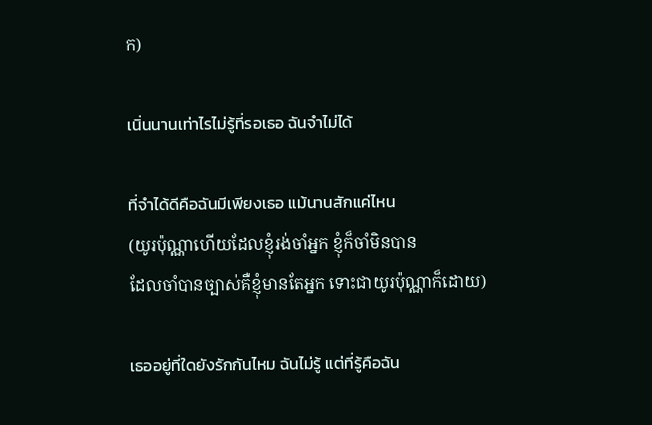ក)

เนิ่นนานเท่าไรไม่รู้ที่รอเธอ ฉันจำไม่ได้

ที่จำได้ดีคือฉันมีเพียงเธอ แม้นานสักแค่ไหน
(យូរប៉ុណ្ណាហើយដែលខ្ញុំរង់ចាំអ្នក ខ្ញុំក៏ចាំមិនបាន
ដែលចាំបានច្បាស់គឺខ្ញុំមានតែអ្នក ទោះជាយូរប៉ុណ្ណាក៏ដោយ)

เธออยู่ที่ใดยังรักกันไหม ฉันไม่รู้ แต่ที่รู้คือฉัน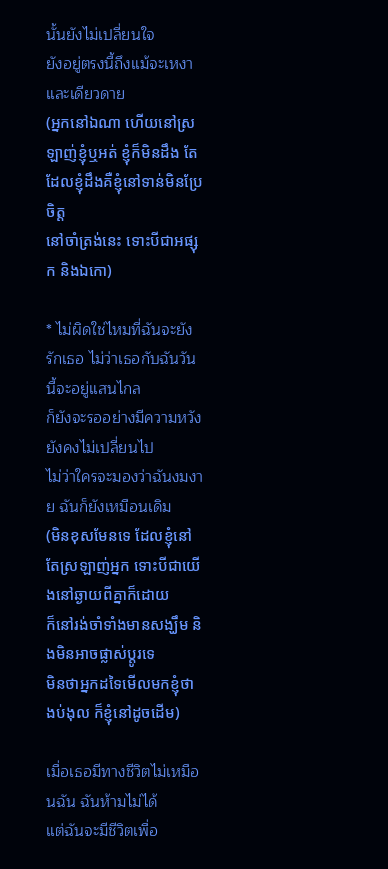นั้นยังไม่เปลี่ยนใจ
ยังอยู่ตรงนี้ถึงแม้จะเหงาและเดียวดาย
(អ្នកនៅឯណា ហើយនៅស្រឡាញ់ខ្ញុំឬអត់ ខ្ញុំក៏មិនដឹង តែដែលខ្ញុំដឹងគឺខ្ញុំនៅទាន់មិនប្រែចិត្ត
នៅចាំត្រង់នេះ ទោះបីជាអផ្សុក និងឯកោ)

* ไม่ผิดใช่ไหมที่ฉันจะยังรักเธอ ไม่ว่าเธอกับฉันวันนี้จะอยู่แสนไกล
ก็ยังจะรออย่างมีความหวัง ยังคงไม่เปลี่ยนไป
ไม่ว่าใครจะมองว่าฉันงมงาย ฉันก็ยังเหมือนเดิม
(មិនខុសមែនទេ ដែលខ្ញុំនៅតែស្រឡាញ់អ្នក ទោះបីជាយើងនៅឆ្ងាយពីគ្នាក៏ដោយ
ក៏នៅរង់ចាំទាំងមានសង្ឃឹម និងមិនអាចផ្លាស់ប្តូរទេ
មិនថាអ្នកដទៃមើលមកខ្ញុំថា ងប់ងុល ក៏ខ្ញុំនៅដូចដើម)

เมื่อเธอมีทางชีวิตไม่เหมือนฉัน ฉันห้ามไม่ได้
แต่ฉันจะมีชีวิตเพื่อ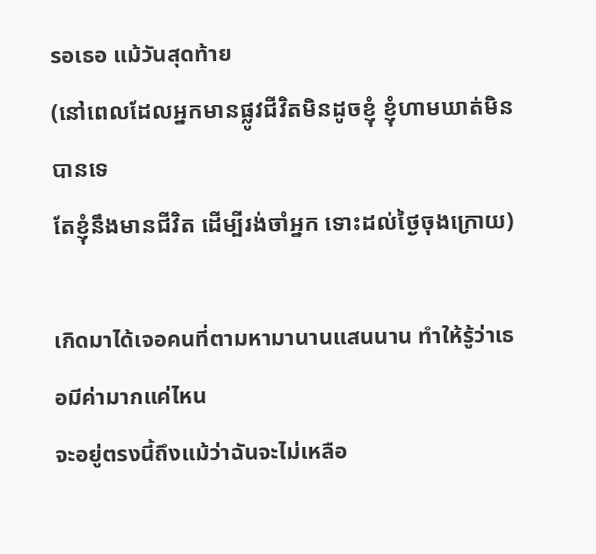รอเธอ แม้วันสุดท้าย
(នៅពេលដែលអ្នកមានផ្លូវជីវិតមិនដូចខ្ញុំ ខ្ញុំហាមឃាត់មិនបានទេ
តែខ្ញុំនឹងមានជីវិត ដើម្បីរង់ចាំអ្នក ទោះដល់ថ្ងៃចុងក្រោយ)

เกิดมาได้เจอคนที่ตามหามานานแสนนาน ทำให้รู้ว่าเธอมีค่ามากแค่ไหน
จะอยู่ตรงนี้ถึงแม้ว่าฉันจะไม่เหลือ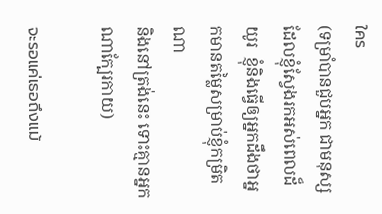ใคร
(ទម្រាំបានជួបអ្នក ជាមនុស្សដែលខ្ញុំស្វែងរកអស់ពេលដ៏យូរ  ខ្ញុំនិងធ្វើឲ្យអ្នកដឹងថាអ្នកមានតម្លៃសម្រាប់ខ្ញុំកម្រិតណា
និងនៅត្រង់នេះ ទោះគ្មានអ្នកណាក្បែរកាយ)

จะรอแค่เธอถึงแม้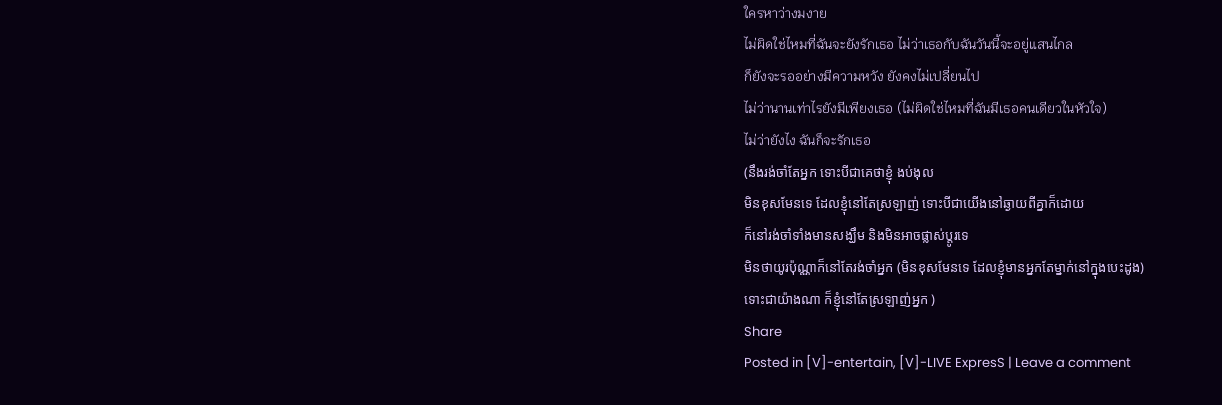ใครหาว่างมงาย
ไม่ผิดใช่ไหมที่ฉันจะยังรักเธอ ไม่ว่าเธอกับฉันวันนี้จะอยู่แสนไกล
ก็ยังจะรออย่างมีความหวัง ยังคงไม่เปลี่ยนไป
ไม่ว่านานเท่าไรยังมีเพียงเธอ (ไม่ผิดใช่ไหมที่ฉันมีเธอคนเดียวในหัวใจ)
ไม่ว่ายังไง ฉันก็จะรักเธอ
(នឹងរង់ចាំតែអ្នក ទោះបីជាគេថាខ្ញុំ ងប់ងុល
មិនខុសមែនទេ ដែលខ្ញុំនៅតែស្រឡាញ់ ទោះបីជាយើងនៅឆ្ងាយពីគ្នាក៏ដោយ
ក៏នៅរង់ចាំទាំងមានសង្ឃឹម និងមិនអាចផ្លាស់ប្តូរទេ
មិនថាយូរប៉ុណ្ណាក៏នៅតែរង់ចាំអ្នក (មិនខុសមែនទេ ដែលខ្ញុំមានអ្នកតែម្នាក់នៅក្នុងបេះដូង)
ទោះជាយ៉ាងណា ក៏ខ្ញុំនៅតែស្រឡាញ់អ្នក )
Share
Posted in [V]-entertain, [V]-LIVE ExpresS | Leave a comment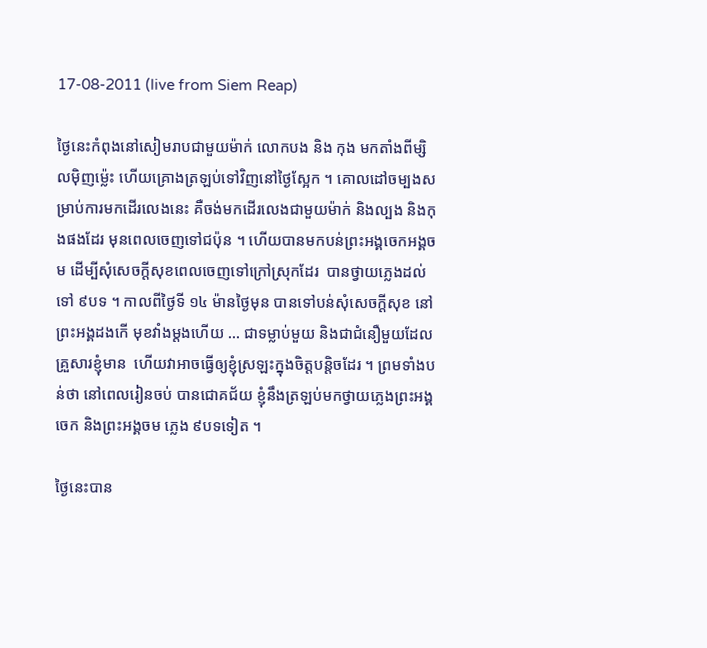17-08-2011 (live from Siem Reap)

ថ្ងៃនេះកំពុងនៅសៀមរាបជាមួយម៉ាក់ លោកបង និង កុង មកតាំងពីម្សិលម៉ិញម៉្លេះ ហើយគ្រោងត្រឡប់ទៅវិញនៅថ្ងៃស្អែក ។ គោលដៅចម្បងសម្រាប់ការមកដើរលេងនេះ គឺចង់មកដើរលេងជាមួយម៉ាក់ និងល្បង និងកុងផងដែរ មុនពេលចេញទៅជប៉ុន ។ ហើយបានមកបន់ព្រះអង្គចេកអង្គចម ដើម្បីសុំសេចក្តីសុខពេលចេញទៅក្រៅស្រុកដែរ  បានថ្វាយភ្លេងដល់ទៅ ៩បទ ។ កាលពីថ្ងៃទី ១៤ ម៉ានថ្ងៃមុន បានទៅបន់សុំសេចក្តីសុខ នៅព្រះអង្គដងកើ មុខវាំងម្តងហើយ … ជាទម្លាប់មួយ និងជាជំនឿមួយដែល គ្រួសារខ្ញុំមាន  ហើយវាអាចធ្វើឲ្យខ្ញុំស្រឡះក្នុងចិត្តបន្តិចដែរ ។ ព្រមទាំងបន់ថា នៅពេលរៀនចប់ បានជោគជ័យ ខ្ញុំនឹងត្រឡប់មកថ្វាយភ្លេងព្រះអង្គចេក និងព្រះអង្គចម ភ្លេង ៩បទទៀត ។

ថ្ងៃនេះបាន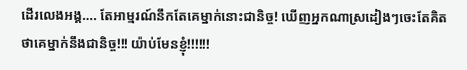ដើរលេងអង្គ…. តែអាម្មរណ៍នឹកតែគេម្នាក់នោះជានិច្ច! ឃើញអ្នកណាស្រដៀងៗចេះតែគិតថាគេម្នាក់នឹងជានិច្ច!!! យ៉ាប់មែនខ្ញុំ!!!!!!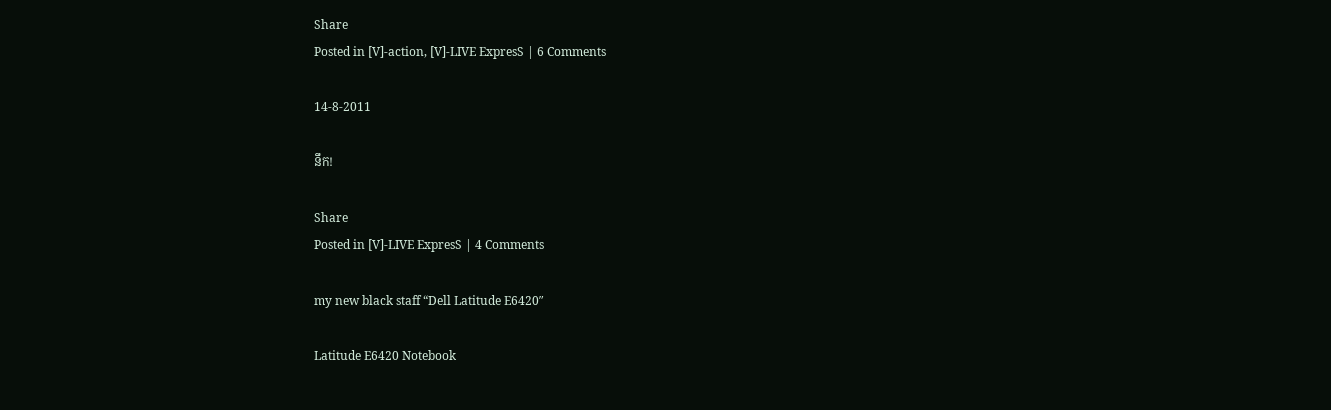Share
Posted in [V]-action, [V]-LIVE ExpresS | 6 Comments

14-8-2011

នឹក!

Share
Posted in [V]-LIVE ExpresS | 4 Comments

my new black staff “Dell Latitude E6420″

Latitude E6420 Notebook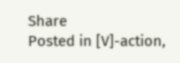Share
Posted in [V]-action,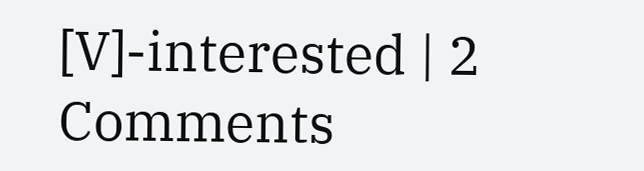[V]-interested | 2 Comments